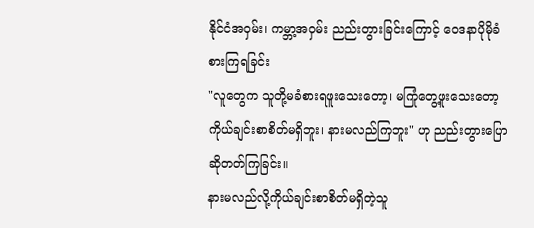နိုင်ငံအဝှမ်း၊ ကမ္ဘာ့အဝှမ်း ညည်းတွားခြင်းကြောင့် ဝေဒနာပိုမိုခံစားကြရခြင်း
"လူတွေက သူတို့မခံစားရဖူးသေးတော့၊ မကြုံတွေ့ဖူးသေးတော့ ကိုယ်ချင်းစာစိတ်မရှိဘူး၊ နားမလည်ကြဘူး" ဟု ညည်းတွားပြောဆိုတတ်ကြခြင်း။
နားမလည်လို့ကိုယ်ချင်းစာစိတ်မရှိတဲ့သူ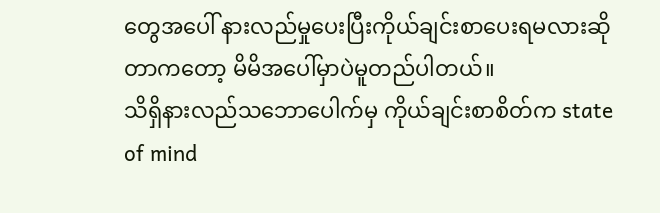တွေအပေါ် နားလည်မှုပေးပြီးကိုယ်ချင်းစာပေးရမလားဆိုတာကတော့ မိမိအပေါ်မှာပဲမူတည်ပါတယ်။
သိရှိနားလည်သဘောပေါက်မှ ကိုယ်ချင်းစာစိတ်က state of mind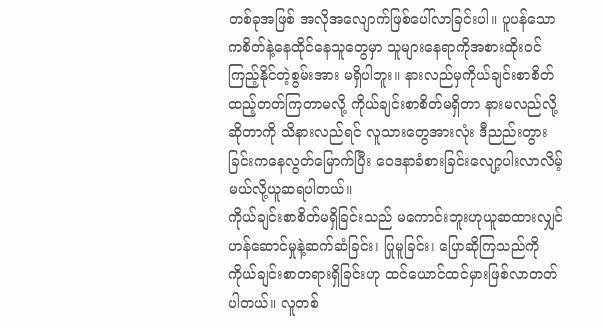တစ်ခုအဖြစ် အလိုအလျောက်ဖြစ်ပေါ်လာခြင်းပါ။ ပူပန်သောကစိတ်နဲ့နေထိုင်နေသူတွေမှာ သူများနေရာကိုအစားထိုးဝင်ကြည့်နိုင်တဲ့စွမ်းအား မရှိပါဘူး။ နားလည်မှကိုယ်ချင်းစာစိတ်ထည့်တတ်ကြတာမလို့ ကိုယ်ချင်းစာစိတ်မရှိတာ နားမလည်လို့ဆိုတာကို သိနားလည်ရင် လူသားတွေအားလုံး ဒီညည်းတွားခြင်းကနေလွတ်မြောက်ပြီး ဝေဒနာခံစားခြင်းလျော့ပါးလာလိမ့်မယ်လို့ယူဆရပါတယ်။
ကိုယ်ချင်းစာစိတ်မရှိခြင်းသည် မကောင်းဘူးဟုယူဆထားလျှင် ဟန်ဆောင်မှုနဲ့ဆက်ဆံခြင်း၊ ပြုမူခြင်း၊ ပြောဆိုကြသည်ကို ကိုယ်ချင်းစာတရားရှိခြင်းဟု ထင်ယောင်ထင်မှားဖြစ်လာတတ်ပါတယ်။ လူတစ်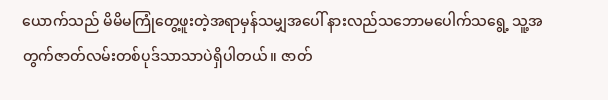ယောက်သည် မိမိမကြုံတွေ့ဖူးတဲ့အရာမှန်သမျှအပေါ် နားလည်သဘောမပေါက်သရွေ့ သူ့အတွက်ဇာတ်လမ်းတစ်ပုဒ်သာသာပဲရှိပါတယ်။ ဇာတ်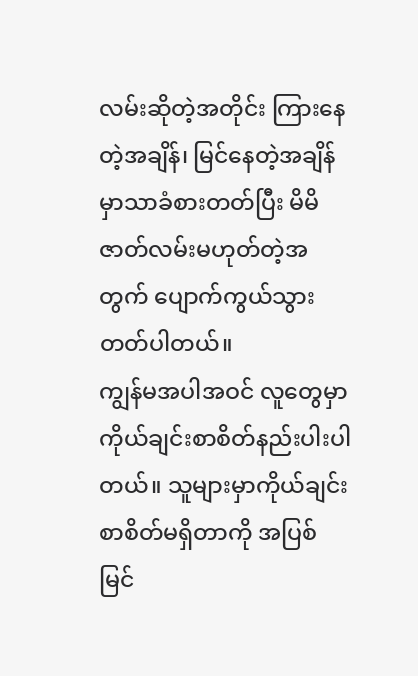လမ်းဆိုတဲ့အတိုင်း ကြားနေတဲ့အချိန်၊ မြင်နေတဲ့အချိန်မှာသာခံစားတတ်ပြီး မိမိဇာတ်လမ်းမဟုတ်တဲ့အတွက် ပျောက်ကွယ်သွားတတ်ပါတယ်။
ကျွန်မအပါအဝင် လူတွေမှာ ကိုယ်ချင်းစာစိတ်နည်းပါးပါတယ်။ သူများမှာကိုယ်ချင်းစာစိတ်မရှိတာကို အပြစ်မြင်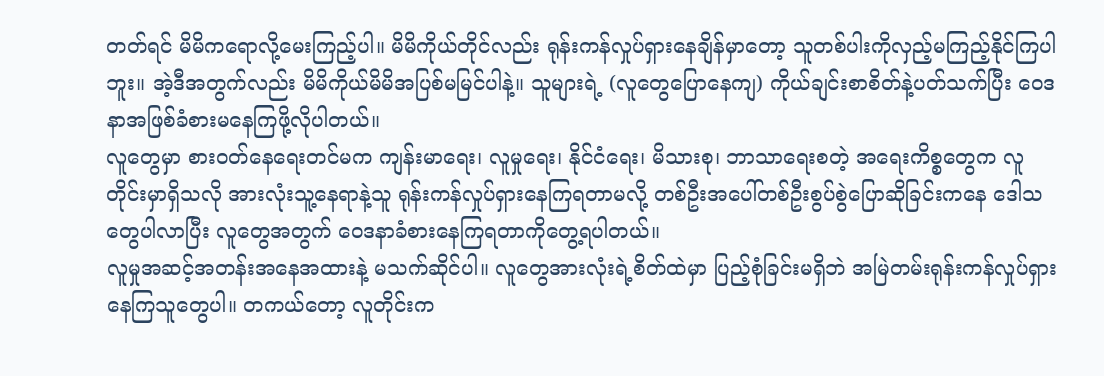တတ်ရင် မိမိကရောလို့မေးကြည့်ပါ။ မိမိကိုယ်တိုင်လည်း ရုန်းကန်လှုပ်ရှားနေချိန်မှာတော့ သူတစ်ပါးကိုလှည့်မကြည့်နိုင်ကြပါဘူး။ အဲ့ဒီအတွက်လည်း မိမိကိုယ်မိမိအပြစ်မမြင်ပါနဲ့။ သူများရဲ့ (လူတွေပြောနေကျ) ကိုယ်ချင်းစာစိတ်နဲ့ပတ်သက်ပြီး ဝေဒနာအဖြစ်ခံစားမနေကြဖို့လိုပါတယ်။
လူတွေမှာ စားဝတ်နေရေးတင်မက ကျန်းမာရေး၊ လူမှုရေး၊ နိုင်ငံရေး၊ မိသားစု၊ ဘာသာရေးစတဲ့ အရေးကိစ္စတွေက လူတိုင်းမှာရှိသလို အားလုံးသူ့နေရာနဲ့သူ ရုန်းကန်လှုပ်ရှားနေကြရတာမလို့ တစ်ဦးအပေါ်တစ်ဦးစွပ်စွဲပြောဆိုခြင်းကနေ ဒေါသတွေပါလာပြီး လူတွေအတွက် ဝေဒနာခံစားနေကြရတာကိုတွေ့ရပါတယ်။
လူမှုအဆင့်အတန်းအနေအထားနဲ့ မသက်ဆိုင်ပါ။ လူတွေအားလုံးရဲ့စိတ်ထဲမှာ ပြည့်စုံခြင်းမရှိဘဲ အမြဲတမ်းရုန်းကန်လှုပ်ရှားနေကြသူတွေပါ။ တကယ်တော့ လူတိုင်းက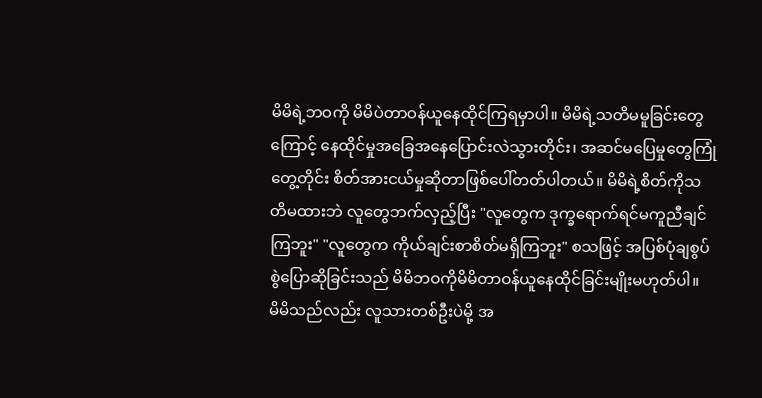မိမိရဲ့ဘဝကို မိမိပဲတာဝန်ယူနေထိုင်ကြရမှာပါ။ မိမိရဲ့သတိမမူခြင်းတွေကြောင့် နေထိုင်မှုအခြေအနေပြောင်းလဲသွားတိုင်း၊ အဆင်မပြေမှုတွေကြုံတွေ့တိုင်း စိတ်အားငယ်မှုဆိုတာဖြစ်ပေါ်တတ်ပါတယ်။ မိမိရဲ့စိတ်ကိုသတိမထားဘဲ လူတွေဘက်လှည့်ပြီး "လူတွေက ဒုက္ခရောက်ရင်မကူညီချင်ကြဘူး" "လူတွေက ကိုယ်ချင်းစာစိတ်မရှိကြဘူး" စသဖြင့် အပြစ်ပုံချစွပ်စွဲပြောဆိုခြင်းသည် မိမိဘဝကိုမိမိတာဝန်ယူနေထိုင်ခြင်းမျိုးမဟုတ်ပါ။
မိမိသည်လည်း လူသားတစ်ဦးပဲမို့ အ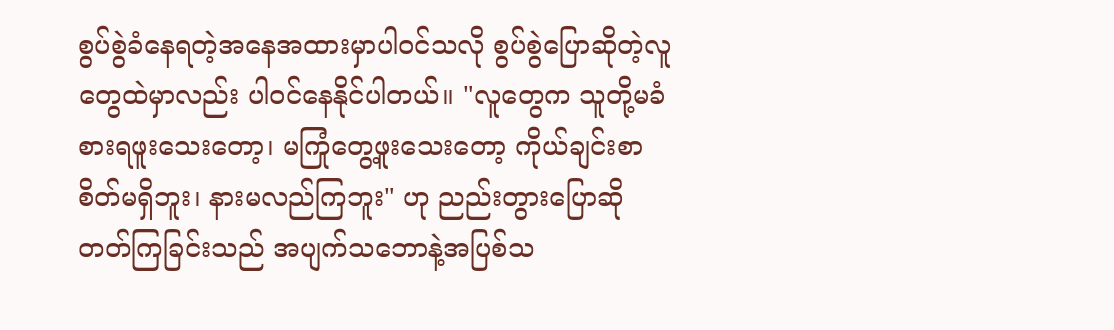စွပ်စွဲခံနေရတဲ့အနေအထားမှာပါဝင်သလို စွပ်စွဲပြောဆိုတဲ့လူတွေထဲမှာလည်း ပါဝင်နေနိုင်ပါတယ်။ "လူတွေက သူတို့မခံစားရဖူးသေးတော့၊ မကြုံတွေ့ဖူးသေးတော့ ကိုယ်ချင်းစာစိတ်မရှိဘူး၊ နားမလည်ကြဘူး" ဟု ညည်းတွားပြောဆိုတတ်ကြခြင်းသည် အပျက်သဘောနဲ့အပြစ်သ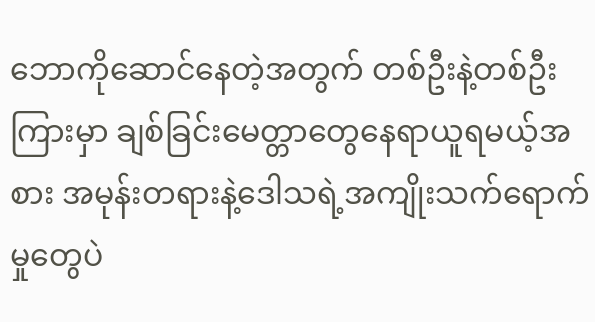ဘောကိုဆောင်နေတဲ့အတွက် တစ်ဦးနဲ့တစ်ဦးကြားမှာ ချစ်ခြင်းမေတ္တာတွေနေရာယူရမယ့်အစား အမုန်းတရားနဲ့ဒေါသရဲ့အကျိုးသက်ရောက်မှုတွေပဲ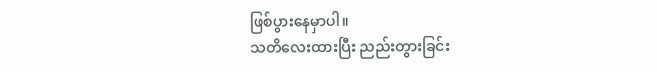ဖြစ်ပွားနေမှာပါ။
သတိလေးထားပြီး ညည်းတွားခြင်း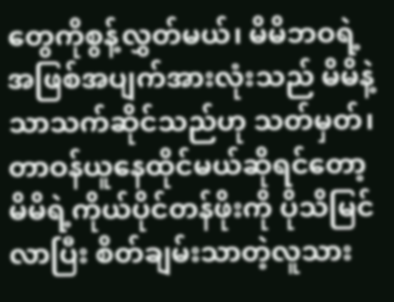တွေကိုစွန့်လွှတ်မယ်၊ မိမိဘဝရဲ့အဖြစ်အပျက်အားလုံးသည် မိမိနဲ့သာသက်ဆိုင်သည်ဟု သတ်မှတ်၊ တာဝန်ယူနေထိုင်မယ်ဆိုရင်တော့ မိမိရဲ့ကိုယ်ပိုင်တန်ဖိုးကို ပိုသိမြင်လာပြီး စိတ်ချမ်းသာတဲ့လူသား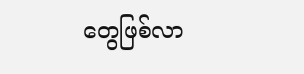တွေဖြစ်လာ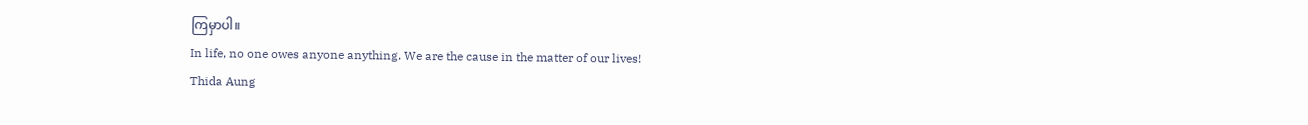ကြမှာပါ။
In life, no one owes anyone anything. We are the cause in the matter of our lives!
Thida Aung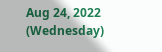Aug 24, 2022 (Wednesday)